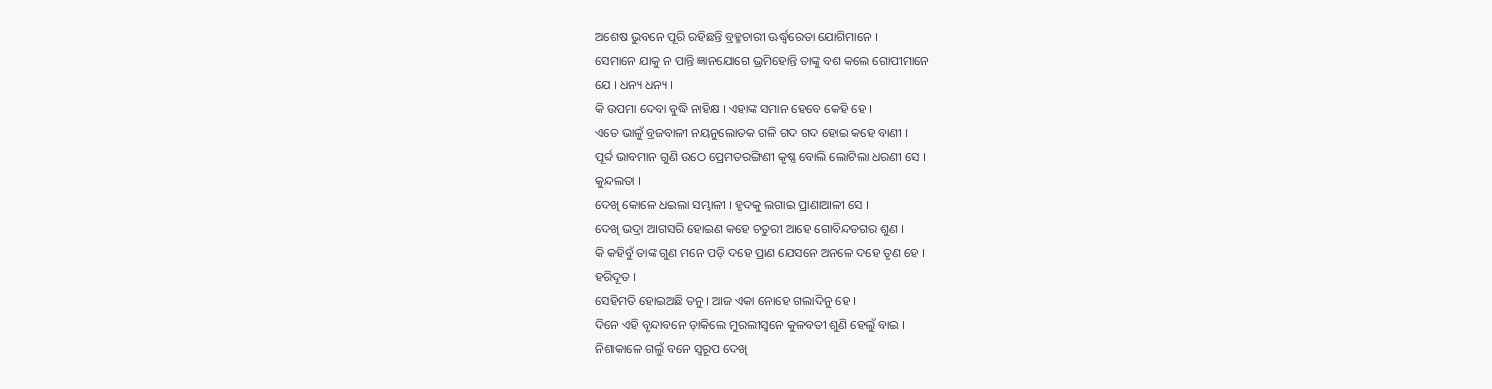ଅଶେଷ ଭୁବନେ ପୂରି ରହିଛନ୍ତି ବ୍ରହ୍ମଚାରୀ ଊର୍ଦ୍ଧ୍ୱରେତା ଯୋଗିମାନେ ।
ସେମାନେ ଯାକୁ ନ ପାନ୍ତି ଜ୍ଞାନଯୋଗେ ଭ୍ରମିହୋନ୍ତି ତାଙ୍କୁ ବଶ କଲେ ଗୋପୀମାନେ
ଯେ । ଧନ୍ୟ ଧନ୍ୟ ।
କି ଉପମା ଦେବା ବୁଦ୍ଧି ନାହିକ୍ଷ । ଏହାଙ୍କ ସମାନ ହେବେ କେହି ହେ ।
ଏତେ ଭାଳୁଁ ବ୍ରଜବାଳୀ ନୟନୁଲୋତକ ଗଳି ଗଦ ଗଦ ହୋଇ କହେ ବାଣୀ ।
ପୂର୍ବ୍ଦ ଭାବମାନ ଗୁଣି ଉଠେ ପ୍ରେମତରଙ୍ଗିଣୀ କୃଷ୍ଣ ବୋଲି ଲୋଟିଲା ଧରଣୀ ସେ ।
କୁନ୍ଦଲତା ।
ଦେଖି କୋଳେ ଧଇଲା ସମ୍ଭାଳୀ । ହୃଦକୁ ଲଗାଇ ପ୍ରାଣାଆଳୀ ସେ ।
ଦେଖି ଭଦ୍ରା ଆଗସରି ହୋଇଣ କହେ ଚତୁରୀ ଆହେ ଗୋବିନ୍ଦଡଗର ଶୁଣ ।
କି କହିବୁଁ ତାଙ୍କ ଗୁଣ ମନେ ପଡ଼ି ଦହେ ପ୍ରାଣ ଯେସନେ ଅନଳେ ଦହେ ତୃଣ ହେ ।
ହରିଦୂତ ।
ସେହିମତି ହୋଇଅଛି ତନୁ । ଆଜ ଏକା ନୋହେ ଗଲାଦିନୁ ହେ ।
ଦିନେ ଏହି ବୃନ୍ଦାବନେ ଡ଼ାକିଲେ ମୁରଲୀସ୍ୱନେ କୁଳବତୀ ଶୁଣି ହେଲୁଁ ବାଇ ।
ନିଶାକାଳେ ଗଲୁଁ ବନେ ସ୍ୱରୂପ ଦେଖି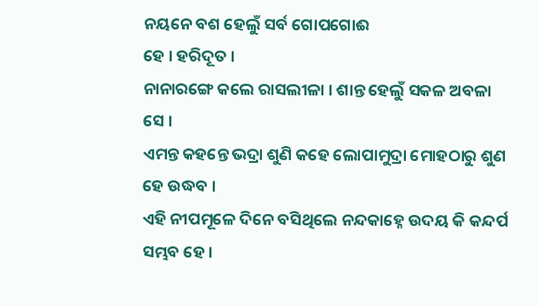ନୟନେ ବଶ ହେଲୁଁ ସର୍ବ ଗୋପଗୋଈ
ହେ । ହରିଦୂତ ।
ନାନାରଙ୍ଗେ କଲେ ରାସଲୀଳା । ଶାନ୍ତ ହେଲୁଁ ସକଳ ଅବଳା ସେ ।
ଏମନ୍ତ କହନ୍ତେ ଭଦ୍ରା ଶୁଣି କହେ ଲୋପାମୁଦ୍ରା ମୋହଠାରୁ ଶୁଣ ହେ ଉଦ୍ଧବ ।
ଏହି ନୀପମୂଳେ ଦିନେ ବସିଥିଲେ ନନ୍ଦକାହ୍ନେ ଉଦୟ କି କନ୍ଦର୍ପ ସମ୍ଭବ ହେ ।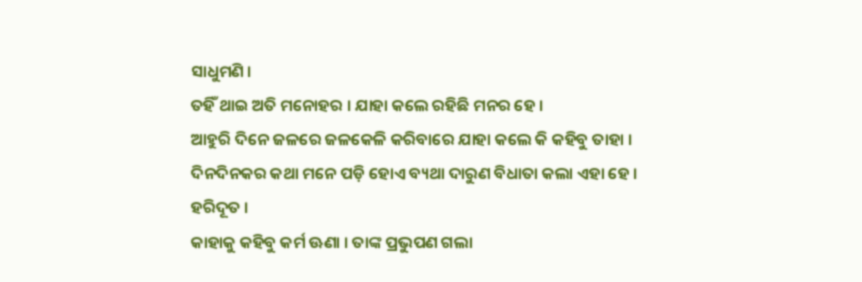ସାଧୁମଣି ।
ତହିଁ ଥାଇ ଅତି ମନୋହର । ଯାହା କଲେ ରହିଛି ମନର ହେ ।
ଆହୁରି ଦିନେ ଜଳରେ ଜଳକେଳି କରିବାରେ ଯାହା କଲେ କି କହିବୁ ତାହା ।
ଦିନଦିନକର କଥା ମନେ ପଡ଼ି ହୋଏ ବ୍ୟଥା ଦାରୁଣ ବିଧାତା କଲା ଏହା ହେ ।
ହରିଦୂତ ।
କାହାକୁ କହିବୁ କର୍ମ ଊଣା । ତାଙ୍କ ପ୍ରଭୁପଣ ଗଲା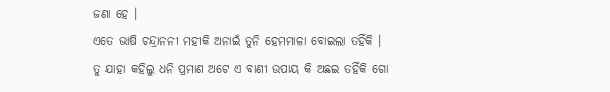ଜଣା ହେ ।
ଏତେ ଭାଷି ଚନ୍ଦ୍ରାନନୀ ମହୀକି ଅନାଇଁ ତୁନି ହେମମାଳା ବୋଇଲା ତହିଁକି ।
ତୁ ଯାହା କହିଲୁ ଧନି ପ୍ରମାଣ ଅଟେ ଏ ବାଣୀ ଉପାୟ କି ଅଛଇ ତହିଁକି ଗୋ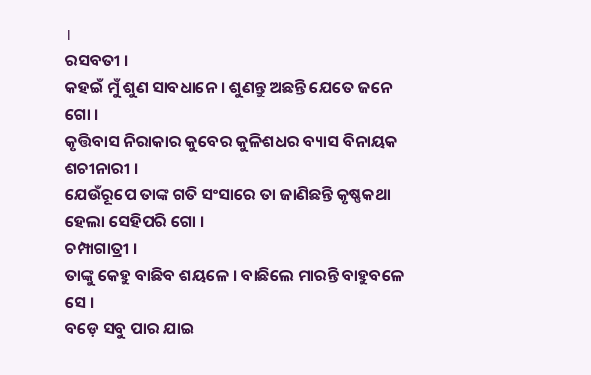।
ରସବତୀ ।
କହଇଁ ମୁଁ ଶୁଣ ସାବଧାନେ । ଶୁଣନ୍ତୁ ଅଛନ୍ତି ଯେତେ ଜନେ ଗୋ ।
କୃତ୍ତିବାସ ନିରାକାର କୁବେର କୁଳିଶଧର ବ୍ୟାସ ବିନାୟକ ଶଚୀନାରୀ ।
ଯେଉଁରୂପେ ତାଙ୍କ ଗତି ସଂସାରେ ତା ଜାଣିଛନ୍ତି କୃଷ୍ଣକଥା ହେଲା ସେହିପରି ଗୋ ।
ଚମ୍ପାଗାତ୍ରୀ ।
ତାଙ୍କୁ କେହୁ ବାଛିବ ଶୟଳେ । ବାଛିଲେ ମାରନ୍ତି ବାହୁବଳେ ସେ ।
ବଡ଼େ ସବୁ ପାର ଯାଇ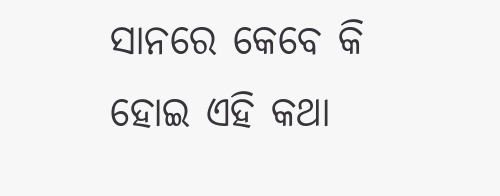ସାନରେ କେବେ କି ହୋଇ ଏହି କଥା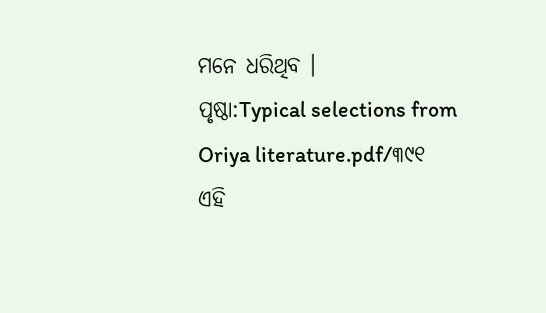ମନେ ଧରିଥିବ ।
ପୃଷ୍ଠା:Typical selections from Oriya literature.pdf/୩୯୧
ଏହି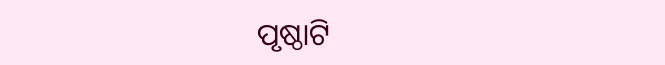ପୃଷ୍ଠାଟି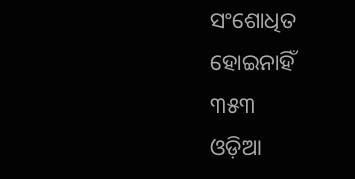ସଂଶୋଧିତ ହୋଇନାହିଁ
୩୫୩
ଓଡ଼ିଆ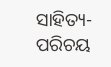ସାହିତ୍ୟ-ପରିଚୟ